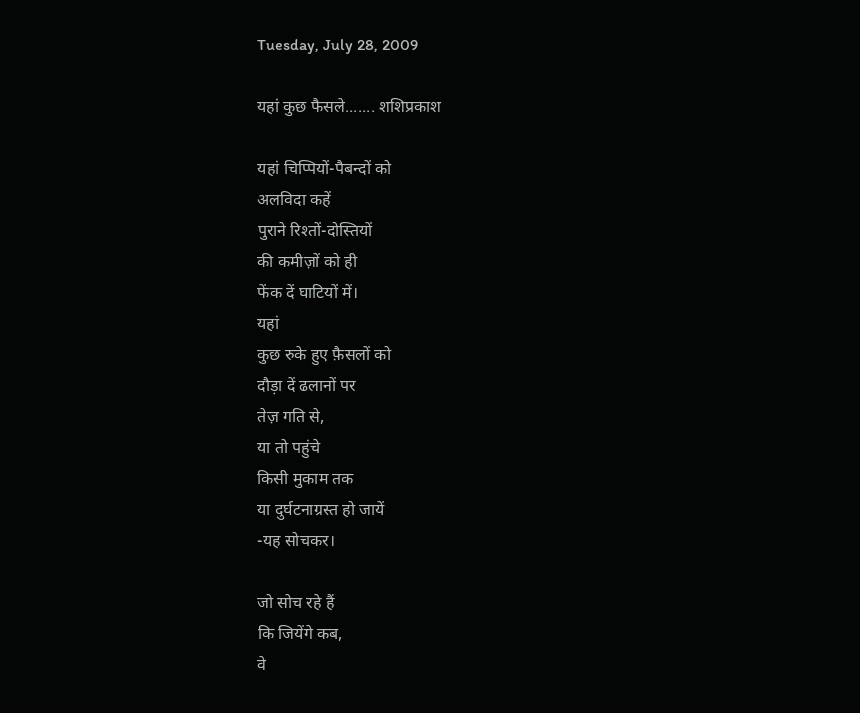Tuesday, July 28, 2009

यहां कुछ फैसले....... शशिप्रकाश

यहां चिप्पियों-पैबन्दों को
अलविदा कहें
पुराने रिश्तों-दोस्तियों
की कमीज़ों को ही
फेंक दें घाटियों में।
यहां
कुछ रुके हुए फ़ैसलों को
दौड़ा दें ढलानों पर
तेज़ गति से,
या तो पहुंचे
किसी मुकाम तक
या दुर्घटनाग्रस्‍त हो जायें
-यह सोचकर।

जो सोच रहे हैं
कि जियेंगे कब,
वे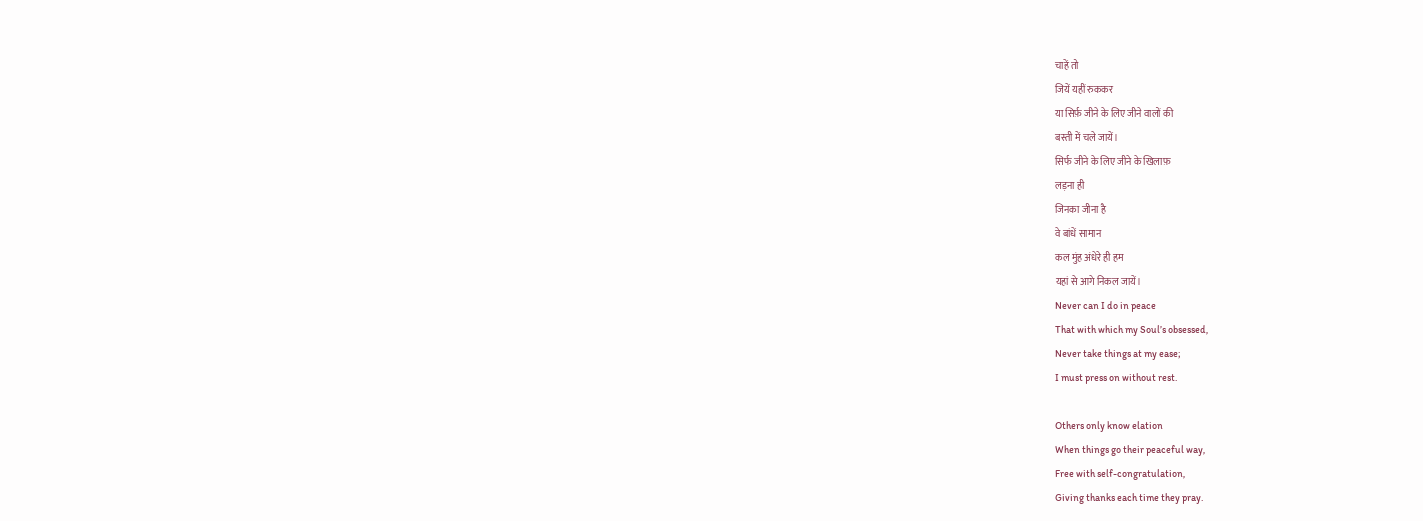चाहें तो
जियें यहीं रुककर
या सिर्फ़ जीने के लिए जीने वालों की
बस्ती में चले जायें।
सिर्फ जीने के लिए जीने के खिलाफ़
लड़ना ही
जिनका जीना है
वे बांधें सामान
कल मुंह अंधेरे ही हम
यहां से आगे निकल जायें।
Never can I do in peace
That with which my Soul’s obsessed,
Never take things at my ease;
I must press on without rest.

Others only know elation
When things go their peaceful way,
Free with self-congratulation,
Giving thanks each time they pray.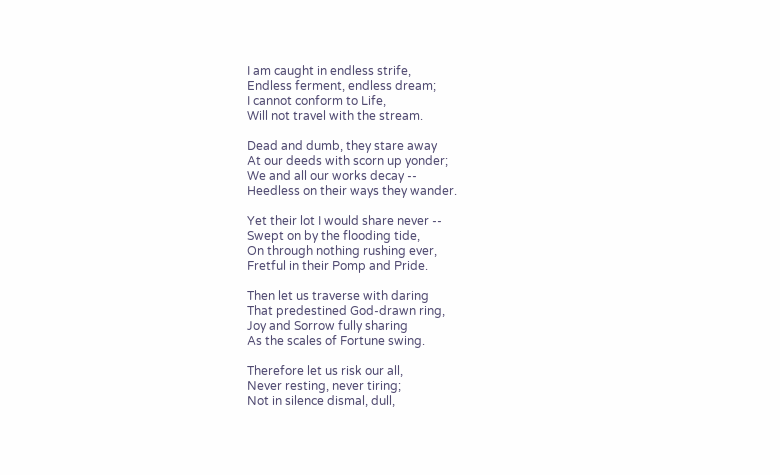I am caught in endless strife,
Endless ferment, endless dream;
I cannot conform to Life,
Will not travel with the stream.

Dead and dumb, they stare away
At our deeds with scorn up yonder;
We and all our works decay --
Heedless on their ways they wander.

Yet their lot I would share never --
Swept on by the flooding tide,
On through nothing rushing ever,
Fretful in their Pomp and Pride.

Then let us traverse with daring
That predestined God-drawn ring,
Joy and Sorrow fully sharing
As the scales of Fortune swing.

Therefore let us risk our all,
Never resting, never tiring;
Not in silence dismal, dull,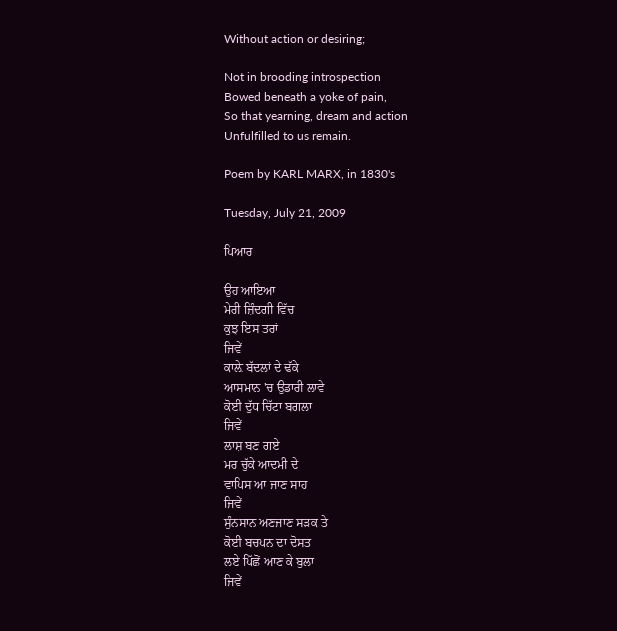Without action or desiring;

Not in brooding introspection
Bowed beneath a yoke of pain,
So that yearning, dream and action
Unfulfilled to us remain.

Poem by KARL MARX, in 1830's

Tuesday, July 21, 2009

ਪਿਆਰ

ਉਹ ਆਇਆ
ਮੇਰੀ ਜ਼ਿੰਦਗੀ ਵਿੱਚ
ਕੁਝ ਇਸ ਤਰਾਂ
ਜਿਵੇਂ
ਕਾਲ਼ੇ ਬੱਦਲਾਂ ਦੇ ਢੱਕੇ
ਆਸਮਾਨ 'ਚ ਉਡਾਰੀ ਲਾਵੇ
ਕੋਈ ਦੁੱਧ ਚਿੱਟਾ ਬਗਲਾ
ਜਿਵੇਂ
ਲਾਸ਼ ਬਣ ਗਏ
ਮਰ ਚੁੱਕੇ ਆਦਮੀ ਦੇ
ਵਾਪਿਸ ਆ ਜਾਣ ਸਾਹ
ਜਿਵੇਂ
ਸੁੰਨਸਾਨ ਅਣਜਾਣ ਸੜਕ ਤੇ
ਕੋਈ ਬਚਪਨ ਦਾ ਦੋਸਤ
ਲਏ ਪਿੱਛੋਂ ਆਣ ਕੇ ਬੁਲਾ
ਜਿਵੇਂ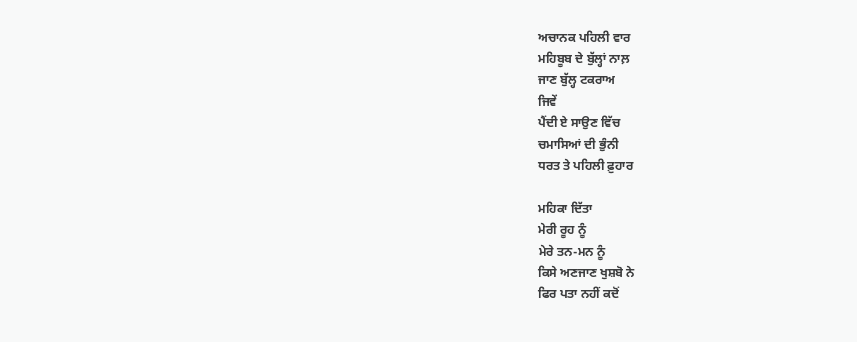ਅਚਾਨਕ ਪਹਿਲੀ ਵਾਰ
ਮਹਿਬੂਬ ਦੇ ਬੁੱਲ੍ਹਾਂ ਨਾਲ਼
ਜਾਣ ਬੁੱਲ੍ਹ ਟਕਰਾਅ
ਜਿਵੇਂ
ਪੈਂਦੀ ਏ ਸਾਉਣ ਵਿੱਚ
ਚਮਾਸਿਆਂ ਦੀ ਭੁੰਨੀ
ਧਰਤ ਤੇ ਪਹਿਲੀ ਫ਼ੁਹਾਰ

ਮਹਿਕਾ ਦਿੱਤਾ
ਮੇਰੀ ਰੂਹ ਨੂੰ
ਮੇਰੇ ਤਨ-ਮਨ ਨੂੰ
ਕਿਸੇ ਅਣਜਾਣ ਖੁਸ਼ਬੋ ਨੇ
ਫਿਰ ਪਤਾ ਨਹੀਂ ਕਦੋਂ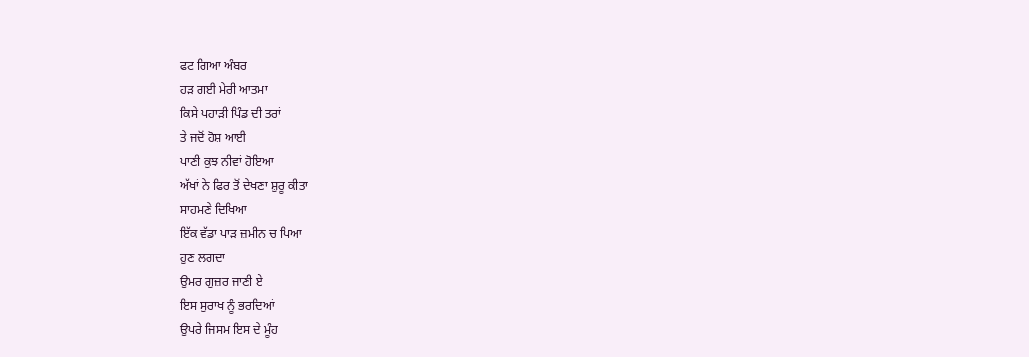ਫਟ ਗਿਆ ਅੰਬਰ
ਹੜ ਗਈ ਮੇਰੀ ਆਤਮਾ
ਕਿਸੇ ਪਹਾੜੀ ਪਿੰਡ ਦੀ ਤਰਾਂ
ਤੇ ਜਦੋਂ ਹੋਸ਼ ਆਈ
ਪਾਣੀ ਕੁਝ ਨੀਵਾਂ ਹੋਇਆ
ਅੱਖਾਂ ਨੇ ਫਿਰ ਤੋਂ ਦੇਖਣਾ ਸ਼ੁਰੂ ਕੀਤਾ
ਸਾਹਮਣੇ ਦਿਖਿਆ
ਇੱਕ ਵੱਡਾ ਪਾੜ ਜ਼ਮੀਨ ਚ ਪਿਆ
ਹੁਣ ਲਗਦਾ
ਉਮਰ ਗੁਜ਼ਰ ਜਾਣੀ ਏ
ਇਸ ਸੁਰਾਖ ਨੂੰ ਭਰਦਿਆਂ
ਉਪਰੇ ਜਿਸਮ ਇਸ ਦੇ ਮੂੰਹ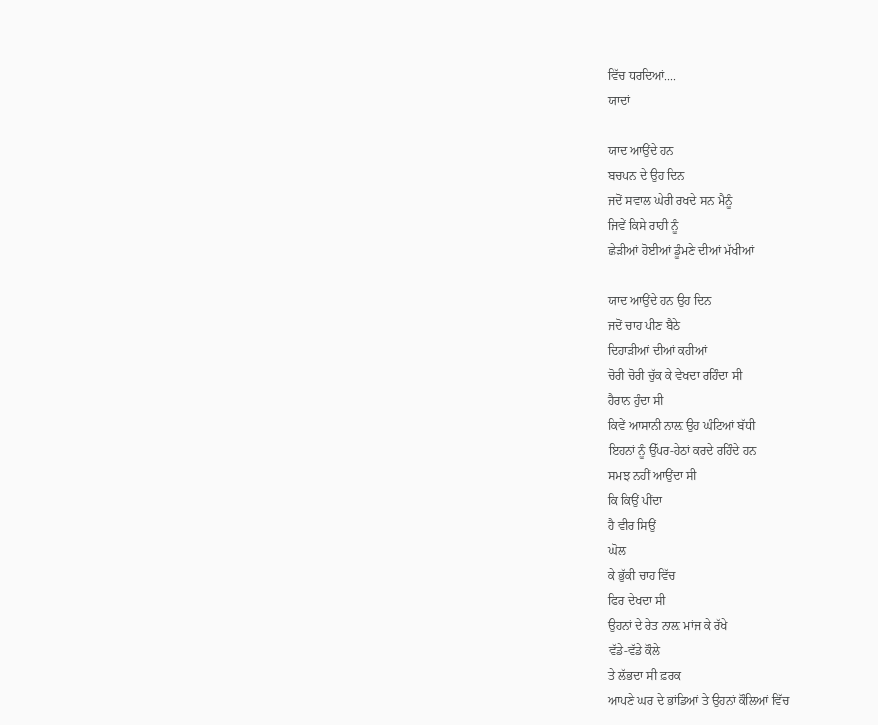ਵਿੱਚ ਧਰਦਿਆਂ....
ਯਾਦਾਂ

ਯਾਦ ਆਉਂਦੇ ਹਨ
ਬਚਪਨ ਦੇ ਉਹ ਦਿਨ
ਜਦੋਂ ਸਵਾਲ ਘੇਰੀ ਰਖਦੇ ਸਨ ਮੈਨੂੰ
ਜਿਵੇਂ ਕਿਸੇ ਰਾਹੀ ਨੂੰ
ਛੇੜੀਆਂ ਹੋਈਆਂ ਡੂੰਮਣੇ ਦੀਆਂ ਮੱਖੀਆਂ

ਯਾਦ ਆਉਂਦੇ ਹਨ ਉਹ ਦਿਨ
ਜਦੋਂ ਚਾਹ ਪੀਣ ਬੈਠੇ
ਦਿਹਾੜੀਆਂ ਦੀਆਂ ਕਹੀਆਂ
ਚੋਰੀ ਚੋਰੀ ਚੁੱਕ ਕੇ ਵੇਖਦਾ ਰਹਿੰਦਾ ਸੀ
ਹੈਰਾਨ ਹੁੰਦਾ ਸੀ
ਕਿਵੇਂ ਆਸਾਨੀ ਨਾਲ਼ ਉਹ ਘੰਟਿਆਂ ਬੱਧੀ
ਇਹਨਾਂ ਨੂੰ ਉੱਪਰ-ਹੇਠਾਂ ਕਰਦੇ ਰਹਿੰਦੇ ਹਨ
ਸਮਝ ਨਹੀਂ ਆਉਂਦਾ ਸੀ
ਕਿ ਕਿਉਂ ਪੀਂਦਾ
ਹੈ ਵੀਰ ਸਿਉਂ
ਘੋਲ
ਕੇ ਭੁੱਕੀ ਚਾਹ ਵਿੱਚ
ਫਿਰ ਦੇਖਦਾ ਸੀ
ਉਹਨਾਂ ਦੇ ਰੇਤ ਨਾਲ਼ ਮਾਂਜ ਕੇ ਰੱਖੇ
ਵੱਡੇ-ਵੱਡੇ ਕੌਲੇ
ਤੇ ਲੱਭਦਾ ਸੀ ਫ਼ਰਕ
ਆਪਣੇ ਘਰ ਦੇ ਭਾਂਡਿਆਂ ਤੇ ਉਹਨਾਂ ਕੌਲਿਆਂ ਵਿੱਚ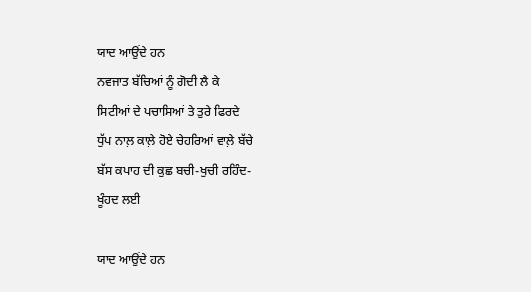ਯਾਦ ਆਉਂਦੇ ਹਨ
ਨਵਜਾਤ ਬੱਚਿਆਂ ਨੂੰ ਗੋਦੀ ਲੈ ਕੇ
ਸਿਟੀਆਂ ਦੇ ਪਚਾਸਿਆਂ ਤੇ ਤੁਰੇ ਫਿਰਦੇ
ਧੁੱਪ ਨਾਲ਼ ਕਾਲ਼ੇ ਹੋਏ ਚੇਹਰਿਆਂ ਵਾਲ਼ੇ ਬੱਚੇ
ਬੱਸ ਕਪਾਹ ਦੀ ਕੁਛ ਬਚੀ-ਖੁਚੀ ਰਹਿੰਦ-
ਖੂੰਹਦ ਲਈ

ਯਾਦ ਆਉਂਦੇ ਹਨ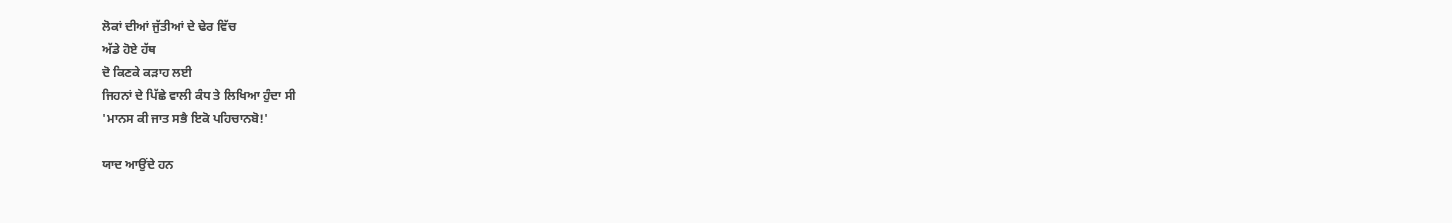ਲੋਕਾਂ ਦੀਆਂ ਜੁੱਤੀਆਂ ਦੇ ਢੇਰ ਵਿੱਚ
ਅੱਡੇ ਹੋਏ ਹੱਥ
ਦੋ ਕਿਣਕੇ ਕੜਾਹ ਲਈ
ਜਿਹਨਾਂ ਦੇ ਪਿੱਛੇ ਵਾਲੀ ਕੰਧ ਤੇ ਲਿਖਿਆ ਹੁੰਦਾ ਸੀ
'ਮਾਨਸ ਕੀ ਜਾਤ ਸਭੈ ਇਕੋ ਪਹਿਚਾਨਬੋ!'

ਯਾਦ ਆਉਂਦੇ ਹਨ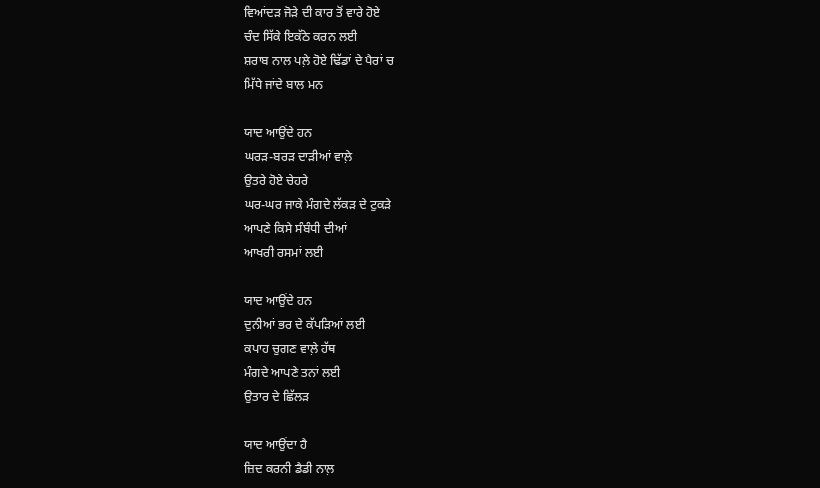ਵਿਆਂਦੜ ਜੋੜੇ ਦੀ ਕਾਰ ਤੋਂ ਵਾਰੇ ਹੋਏ
ਚੰਦ ਸਿੱਕੇ ਇਕੱਠੇ ਕਰਨ ਲਈ
ਸ਼ਰਾਬ ਨਾਲ ਪਲ਼ੇ ਹੋਏ ਢਿੱਡਾਂ ਦੇ ਪੈਰਾਂ ਚ
ਮਿੱਧੇ ਜਾਂਦੇ ਬਾਲ ਮਨ

ਯਾਦ ਆਉਂਦੇ ਹਨ
ਘਰੜ-ਬਰੜ ਦਾੜੀਆਂ ਵਾਲ਼ੇ
ਉਤਰੇ ਹੋਏ ਚੇਹਰੇ
ਘਰ-ਘਰ ਜਾਕੇ ਮੰਗਦੇ ਲੱਕੜ ਦੇ ਟੁਕੜੇ
ਆਪਣੇ ਕਿਸੇ ਸੰਬੰਧੀ ਦੀਆਂ
ਆਖਰੀ ਰਸਮਾਂ ਲਈ

ਯਾਦ ਆਉਂਦੇ ਹਨ
ਦੁਨੀਆਂ ਭਰ ਦੇ ਕੱਪੜਿਆਂ ਲਈ
ਕਪਾਹ ਚੁਗਣ ਵਾਲ਼ੇ ਹੱਥ
ਮੰਗਦੇ ਆਪਣੇ ਤਨਾਂ ਲਈ
ਉਤਾਰ ਦੇ ਛਿੱਲੜ

ਯਾਦ ਆਉਂਦਾ ਹੈ
ਜ਼ਿਦ ਕਰਨੀ ਡੈਡੀ ਨਾਲ਼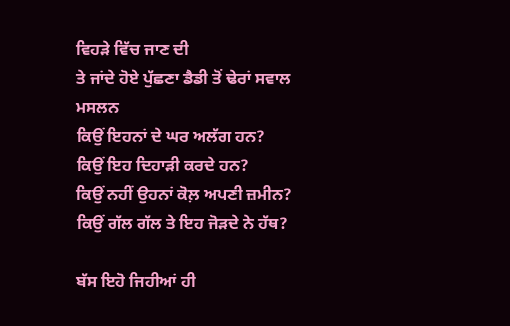ਵਿਹੜੇ ਵਿੱਚ ਜਾਣ ਦੀ
ਤੇ ਜਾਂਦੇ ਹੋਏ ਪੁੱਛਣਾ ਡੈਡੀ ਤੋਂ ਢੇਰਾਂ ਸਵਾਲ
ਮਸਲਨ
ਕਿਉਂ ਇਹਨਾਂ ਦੇ ਘਰ ਅਲੱਗ ਹਨ?
ਕਿਉਂ ਇਹ ਦਿਹਾੜੀ ਕਰਦੇ ਹਨ?
ਕਿਉਂ ਨਹੀਂ ਉਹਨਾਂ ਕੋਲ਼ ਅਪਣੀ ਜ਼ਮੀਨ?
ਕਿਉਂ ਗੱਲ ਗੱਲ ਤੇ ਇਹ ਜੋੜਦੇ ਨੇ ਹੱਥ?

ਬੱਸ ਇਹੋ ਜਿਹੀਆਂ ਹੀ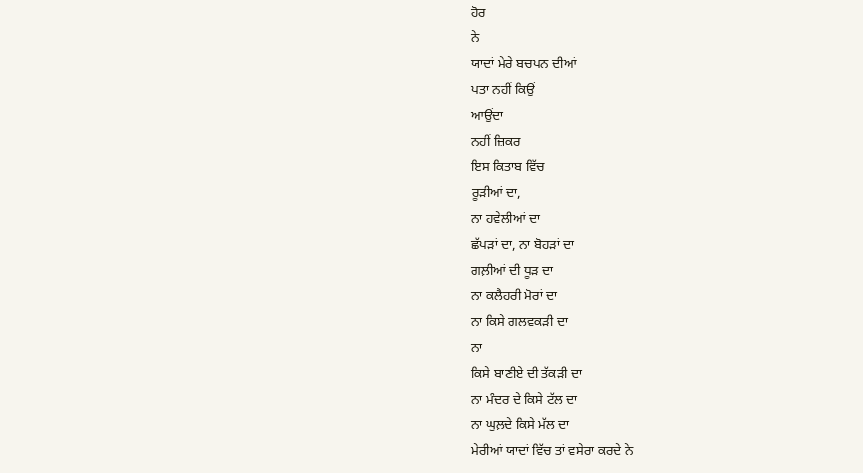ਹੋਰ
ਨੇ
ਯਾਦਾਂ ਮੇਰੇ ਬਚਪਨ ਦੀਆਂ
ਪਤਾ ਨਹੀਂ ਕਿਉਂ
ਆਉਂਦਾ
ਨਹੀਂ ਜ਼ਿਕਰ
ਇਸ ਕਿਤਾਬ ਵਿੱਚ
ਰੂੜੀਆਂ ਦਾ,
ਨਾ ਹਵੇਲੀਆਂ ਦਾ
ਛੱਪੜਾਂ ਦਾ, ਨਾ ਬੋਹੜਾਂ ਦਾ
ਗਲ਼ੀਆਂ ਦੀ ਧੂੜ ਦਾ
ਨਾ ਕਲੈਹਰੀ ਮੋਰਾਂ ਦਾ
ਨਾ ਕਿਸੇ ਗਲਵਕੜੀ ਦਾ
ਨਾ
ਕਿਸੇ ਬਾਣੀਏ ਦੀ ਤੱਕੜੀ ਦਾ
ਨਾ ਮੰਦਰ ਦੇ ਕਿਸੇ ਟੱਲ ਦਾ
ਨਾ ਘੁਲ਼ਦੇ ਕਿਸੇ ਮੱਲ ਦਾ
ਮੇਰੀਆਂ ਯਾਦਾਂ ਵਿੱਚ ਤਾਂ ਵਸੇਰਾ ਕਰਦੇ ਨੇ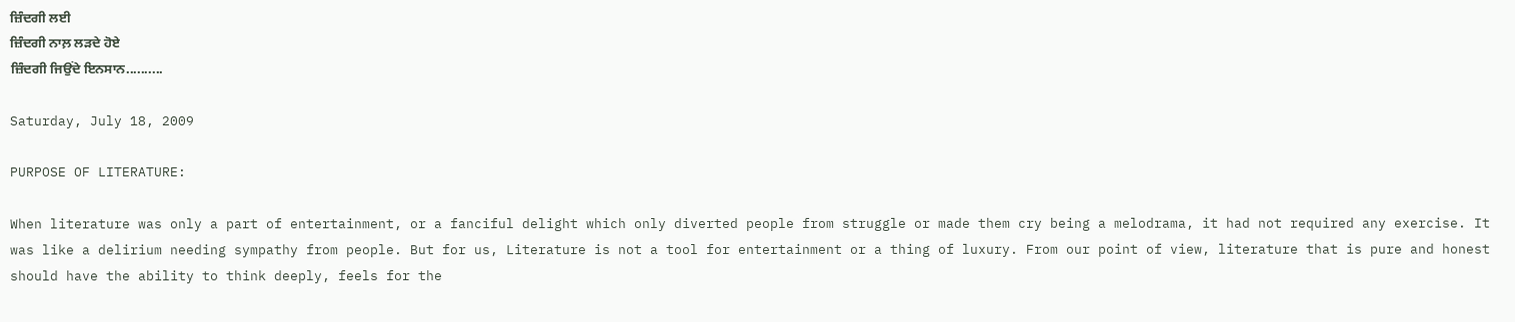ਜ਼ਿੰਦਗੀ ਲਈ
ਜ਼ਿੰਦਗੀ ਨਾਲ਼ ਲੜਦੇ ਹੋਏ
ਜ਼ਿੰਦਗੀ ਜਿਉਂਦੇ ਇਨਸਾਨ..........

Saturday, July 18, 2009

PURPOSE OF LITERATURE:

When literature was only a part of entertainment, or a fanciful delight which only diverted people from struggle or made them cry being a melodrama, it had not required any exercise. It was like a delirium needing sympathy from people. But for us, Literature is not a tool for entertainment or a thing of luxury. From our point of view, literature that is pure and honest should have the ability to think deeply, feels for the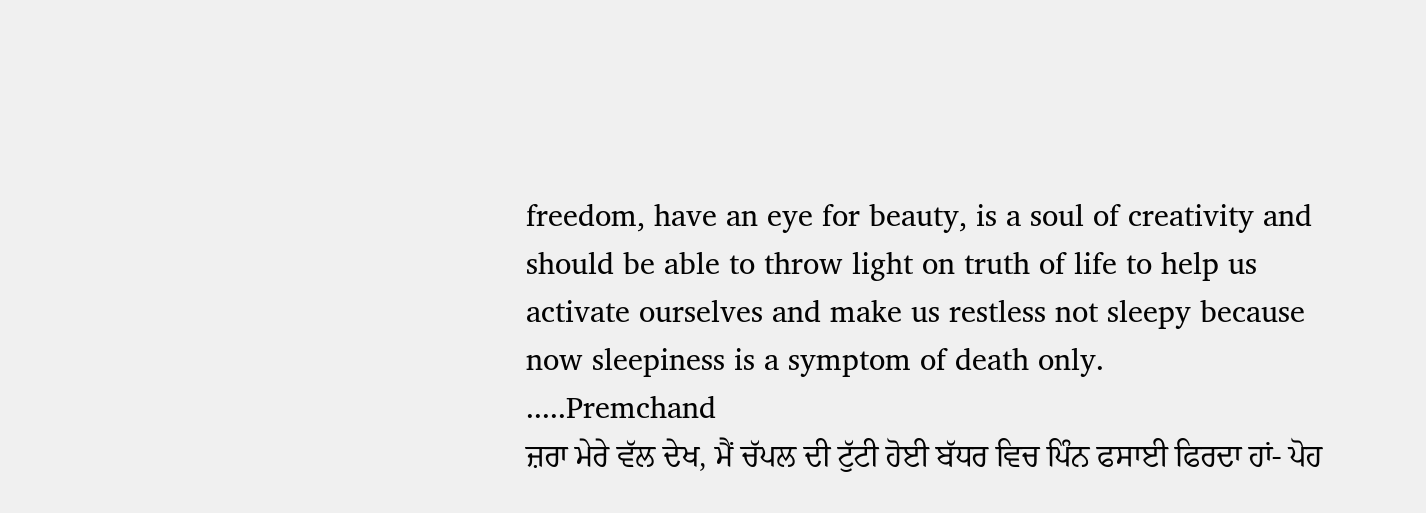freedom, have an eye for beauty, is a soul of creativity and should be able to throw light on truth of life to help us activate ourselves and make us restless not sleepy because now sleepiness is a symptom of death only.
.....Premchand
ਜ਼ਰਾ ਮੇਰੇ ਵੱਲ ਦੇਖ, ਮੈਂ ਚੱਪਲ ਦੀ ਟੁੱਟੀ ਹੋਈ ਬੱਧਰ ਵਿਚ ਪਿੰਨ ਫਸਾਈ ਫਿਰਦਾ ਹਾਂ- ਪੋਹ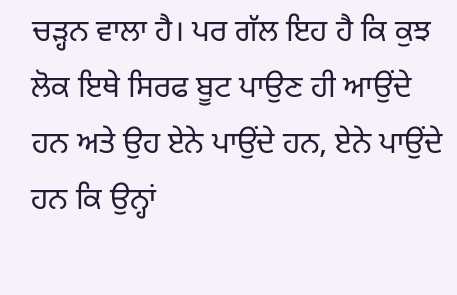ਚੜ੍ਹਨ ਵਾਲਾ ਹੈ। ਪਰ ਗੱਲ ਇਹ ਹੈ ਕਿ ਕੁਝ ਲੋਕ ਇਥੇ ਸਿਰਫ ਬੂਟ ਪਾਉਣ ਹੀ ਆਉਂਦੇ ਹਨ ਅਤੇ ਉਹ ਏਨੇ ਪਾਉਂਦੇ ਹਨ, ਏਨੇ ਪਾਉਂਦੇ ਹਨ ਕਿ ਉਨ੍ਹਾਂ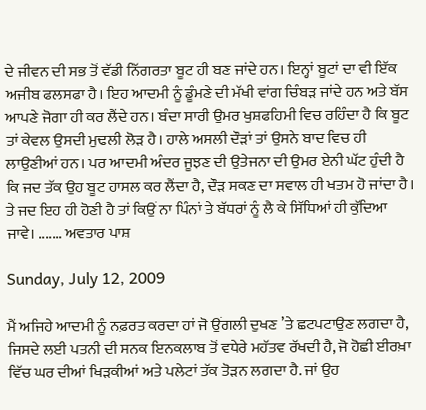ਦੇ ਜੀਵਨ ਦੀ ਸਭ ਤੋਂ ਵੱਡੀ ਨਿੱਗਰਤਾ ਬੂਟ ਹੀ ਬਣ ਜਾਂਦੇ ਹਨ। ਇਨ੍ਹਾਂ ਬੂਟਾਂ ਦਾ ਵੀ ਇੱਕ ਅਜੀਬ ਫਲਸਫਾ ਹੈ। ਇਹ ਆਦਮੀ ਨੂੰ ਡੂੰਮਣੇ ਦੀ ਮੱਖੀ ਵਾਂਗ ਚਿੰਬੜ ਜਾਂਦੇ ਹਨ ਅਤੇ ਬੱਸ ਆਪਣੇ ਜੋਗਾ ਹੀ ਕਰ ਲੈਂਦੇ ਹਨ। ਬੰਦਾ ਸਾਰੀ ਉਮਰ ਖੁਸ਼ਫਹਿਮੀ ਵਿਚ ਰਹਿੰਦਾ ਹੈ ਕਿ ਬੂਟ ਤਾਂ ਕੇਵਲ ਉਸਦੀ ਮੁਢਲੀ ਲੋੜ ਹੈ। ਹਾਲੇ ਅਸਲੀ ਦੌੜਾਂ ਤਾਂ ਉਸਨੇ ਬਾਦ ਵਿਚ ਹੀ ਲਾਉਣੀਆਂ ਹਨ। ਪਰ ਆਦਮੀ ਅੰਦਰ ਜੂਝਣ ਦੀ ਉਤੇਜਨਾ ਦੀ ਉਮਰ ਏਨੀ ਘੱਟ ਹੁੰਦੀ ਹੈ ਕਿ ਜਦ ਤੱਕ ਉਹ ਬੂਟ ਹਾਸਲ ਕਰ ਲੈਂਦਾ ਹੈ, ਦੌੜ ਸਕਣ ਦਾ ਸਵਾਲ ਹੀ ਖਤਮ ਹੋ ਜਾਂਦਾ ਹੈ। ਤੇ ਜਦ ਇਹ ਹੀ ਹੋਣੀ ਹੈ ਤਾਂ ਕਿਉਂ ਨਾ ਪਿੰਨਾਂ ਤੇ ਬੱਧਰਾਂ ਨੂੰ ਲੈ ਕੇ ਸਿੱਧਿਆਂ ਹੀ ਕੁੱਦਿਆ ਜਾਵੇ। ....... ਅਵਤਾਰ ਪਾਸ਼

Sunday, July 12, 2009

ਮੈਂ ਅਜਿਹੇ ਆਦਮੀ ਨੂੰ ਨਫ਼ਰਤ ਕਰਦਾ ਹਾਂ ਜੋ ਉਂਗਲੀ ਦੁਖਣ ’ਤੇ ਛਟਪਟਾਉਣ ਲਗਦਾ ਹੈ, ਜਿਸਦੇ ਲਈ ਪਤਨੀ ਦੀ ਸਨਕ ਇਨਕਲਾਬ ਤੋਂ ਵਧੇਰੇ ਮਹੱਤਵ ਰੱਖਦੀ ਹੈ, ਜੋ ਹੋਛੀ ਈਰਖ਼ਾ ਵਿੱਚ ਘਰ ਦੀਆਂ ਖਿੜਕੀਆਂ ਅਤੇ ਪਲੇਟਾਂ ਤੱਕ ਤੋੜਨ ਲਗਦਾ ਹੈ. ਜਾਂ ਉਹ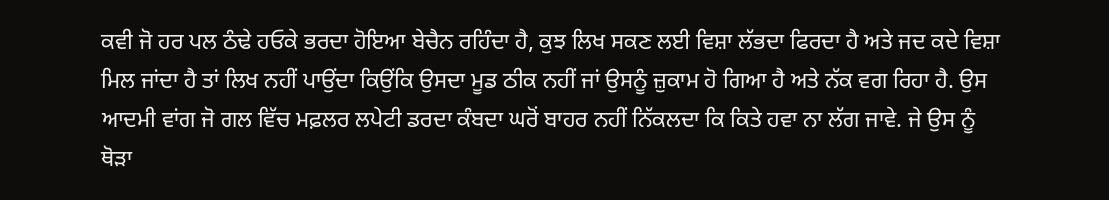ਕਵੀ ਜੋ ਹਰ ਪਲ ਠੰਢੇ ਹਓਕੇ ਭਰਦਾ ਹੋਇਆ ਬੇਚੈਨ ਰਹਿੰਦਾ ਹੈ, ਕੁਝ ਲਿਖ ਸਕਣ ਲਈ ਵਿਸ਼ਾ ਲੱਭਦਾ ਫਿਰਦਾ ਹੈ ਅਤੇ ਜਦ ਕਦੇ ਵਿਸ਼ਾ ਮਿਲ ਜਾਂਦਾ ਹੈ ਤਾਂ ਲਿਖ ਨਹੀਂ ਪਾਉਂਦਾ ਕਿਉਂਕਿ ਉਸਦਾ ਮੂਡ ਠੀਕ ਨਹੀਂ ਜਾਂ ਉਸਨੂੰ ਜ਼ੁਕਾਮ ਹੋ ਗਿਆ ਹੈ ਅਤੇ ਨੱਕ ਵਗ ਰਿਹਾ ਹੈ. ਉਸ ਆਦਮੀ ਵਾਂਗ ਜੋ ਗਲ ਵਿੱਚ ਮਫ਼ਲਰ ਲਪੇਟੀ ਡਰਦਾ ਕੰਬਦਾ ਘਰੋਂ ਬਾਹਰ ਨਹੀਂ ਨਿੱਕਲਦਾ ਕਿ ਕਿਤੇ ਹਵਾ ਨਾ ਲੱਗ ਜਾਵੇ. ਜੇ ਉਸ ਨੂੰ ਥੋੜਾ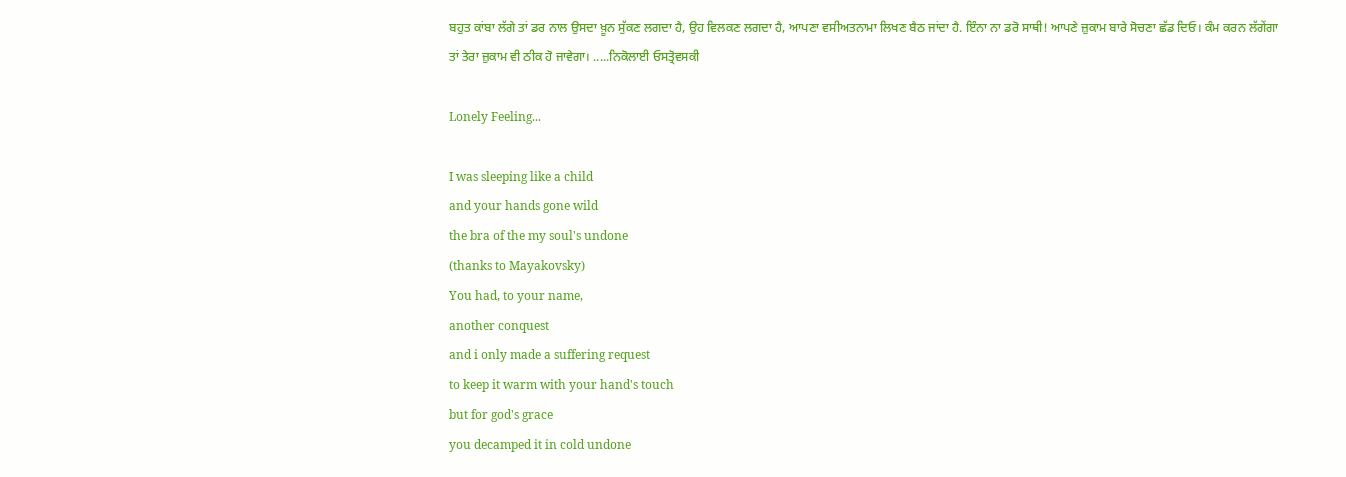ਬਹੁਤ ਕਾਂਬਾ ਲੱਗੇ ਤਾਂ ਡਰ ਨਾਲ ਉਸਦਾ ਖ਼ੂਨ ਸੁੱਕਣ ਲਗਦਾ ਹੈ, ਉਹ ਵਿਲਕਣ ਲਗਦਾ ਹੈ, ਆਪਣਾ ਵਸੀਅਤਨਾਮਾ ਲਿਖਣ ਬੈਠ ਜਾਂਦਾ ਹੈ. ਇੰਨਾ ਨਾ ਡਰੋ ਸਾਥੀ! ਆਪਣੇ ਜ਼ੁਕਾਮ ਬਾਰੇ ਸੋਚਣਾ ਛੱਡ ਦਿਓ। ਕੰਮ ਕਰਨ ਲੱਗੇਂਗਾ ਤਾਂ ਤੇਰਾ ਜ਼ੁਕਾਮ ਵੀ ਠੀਕ ਹੋ ਜਾਵੇਗਾ। .....ਨਿਕੋਲਾਈ ਓਸਤ੍ਰੋਵਸਕੀ

Lonely Feeling...

I was sleeping like a child
and your hands gone wild
the bra of the my soul's undone
(thanks to Mayakovsky)
You had, to your name,
another conquest
and i only made a suffering request
to keep it warm with your hand's touch
but for god's grace
you decamped it in cold undone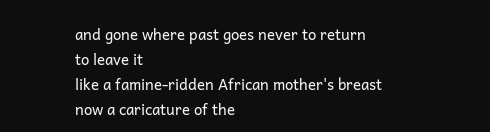and gone where past goes never to return
to leave it
like a famine-ridden African mother's breast
now a caricature of the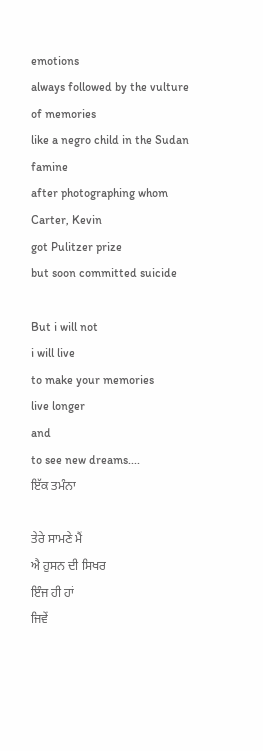emotions
always followed by the vulture of memories
like a negro child in the Sudan famine
after photographing whom Carter, Kevin
got Pulitzer prize
but soon committed suicide

But i will not
i will live
to make your memories
live longer
and
to see new dreams....
ਇੱਕ ਤਮੰਨਾ

ਤੇਰੇ ਸਾਮਣੇ ਮੈਂ
ਐ ਹੁਸਨ ਦੀ ਸਿਖਰ
ਇੰਜ ਹੀ ਹਾਂ
ਜਿਵੇਂ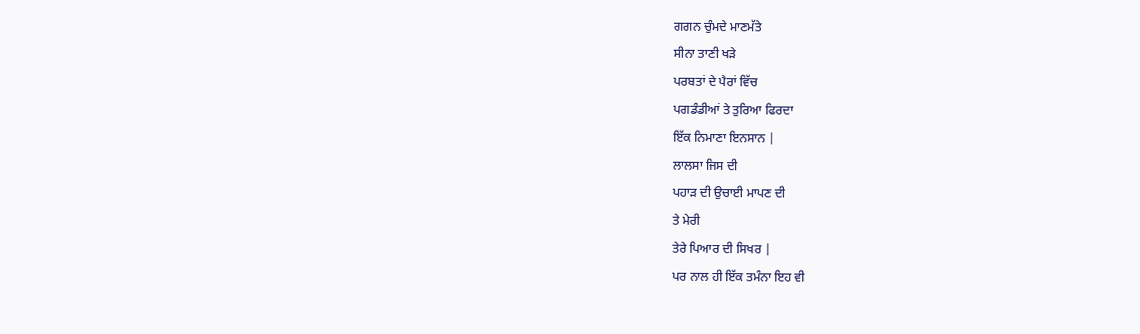ਗਗਨ ਚੁੰਮਦੇ ਮਾਣਮੱਤੇ
ਸੀਨਾ ਤਾਣੀ ਖੜੇ
ਪਰਬਤਾਂ ਦੇ ਪੈਰਾਂ ਵਿੱਚ
ਪਗਡੰਡੀਆਂ ਤੇ ਤੁਰਿਆ ਫਿਰਦਾ
ਇੱਕ ਨਿਮਾਣਾ ਇਨਸਾਨ |
ਲਾਲਸਾ ਜਿਸ ਦੀ
ਪਹਾੜ ਦੀ ਉਚਾਈ ਮਾਪਣ ਦੀ
ਤੇ ਮੇਰੀ
ਤੇਰੇ ਪਿਆਰ ਦੀ ਸਿਖਰ |
ਪਰ ਨਾਲ ਹੀ ਇੱਕ ਤਮੰਨਾ ਇਹ ਵੀ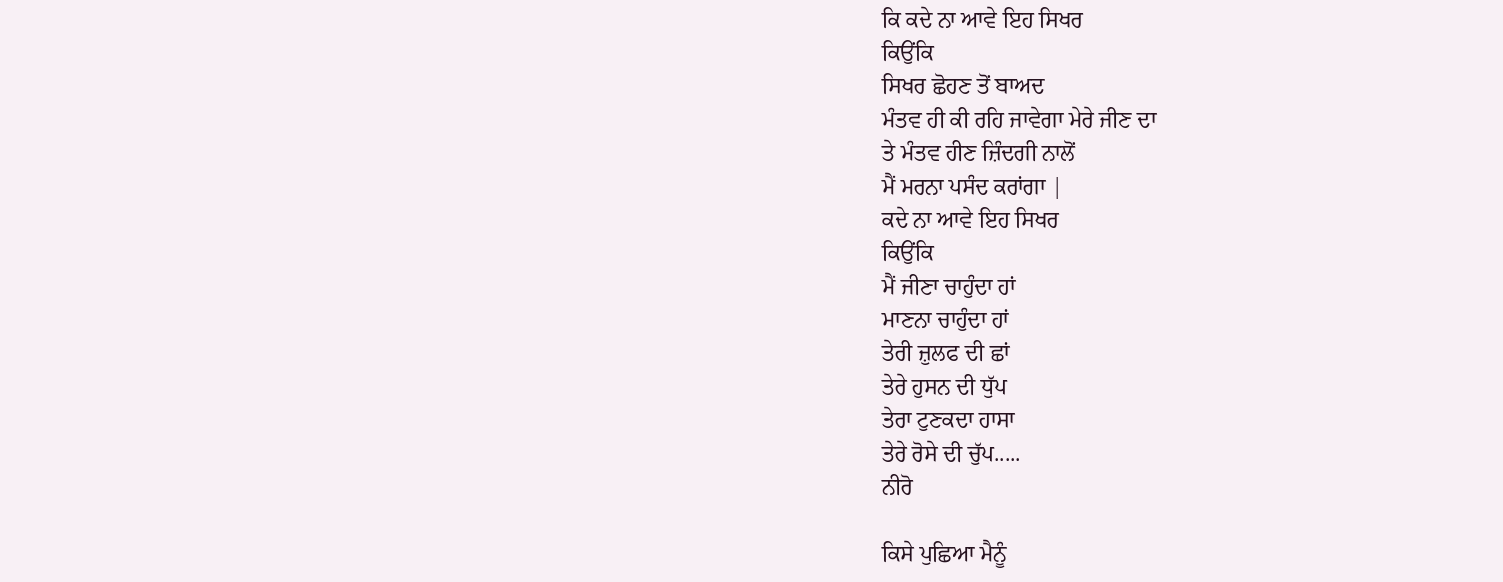ਕਿ ਕਦੇ ਨਾ ਆਵੇ ਇਹ ਸਿਖਰ
ਕਿਉਂਕਿ
ਸਿਖਰ ਛੋਹਣ ਤੋਂ ਬਾਅਦ
ਮੰਤਵ ਹੀ ਕੀ ਰਹਿ ਜਾਵੇਗਾ ਮੇਰੇ ਜੀਣ ਦਾ
ਤੇ ਮੰਤਵ ਹੀਣ ਜ਼ਿੰਦਗੀ ਨਾਲੋਂ
ਮੈਂ ਮਰਨਾ ਪਸੰਦ ਕਰਾਂਗਾ |
ਕਦੇ ਨਾ ਆਵੇ ਇਹ ਸਿਖਰ
ਕਿਉਂਕਿ
ਮੈਂ ਜੀਣਾ ਚਾਹੁੰਦਾ ਹਾਂ
ਮਾਣਨਾ ਚਾਹੁੰਦਾ ਹਾਂ
ਤੇਰੀ ਜ਼ੁਲਫ ਦੀ ਛਾਂ
ਤੇਰੇ ਹੁਸਨ ਦੀ ਧੁੱਪ
ਤੇਰਾ ਟੁਣਕਦਾ ਹਾਸਾ
ਤੇਰੇ ਰੋਸੇ ਦੀ ਚੁੱਪ.....
ਨੀਰੋ

ਕਿਸੇ ਪੁਛਿਆ ਮੈਨੂੰ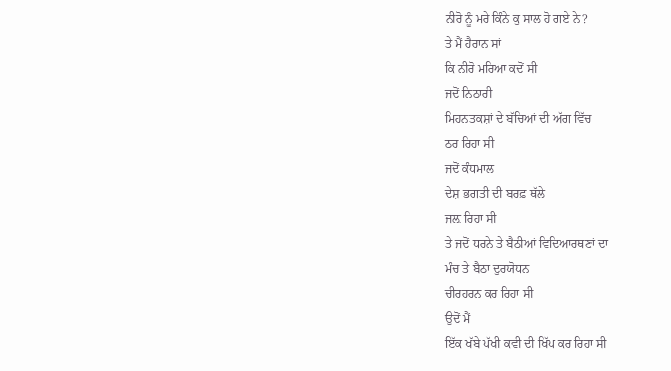ਨੀਰੋ ਨੂੰ ਮਰੇ ਕਿੰਨੇ ਕੁ ਸਾਲ ਹੋ ਗਏ ਨੇ?
ਤੇ ਮੈਂ ਹੈਰਾਨ ਸਾਂ
ਕਿ ਨੀਰੋ ਮਰਿਆ ਕਦੋਂ ਸੀ
ਜਦੋਂ ਨਿਠਾਰੀ
ਮਿਹਨਤਕਸ਼ਾਂ ਦੇ ਬੱਚਿਆਂ ਦੀ ਅੱਗ ਵਿੱਚ
ਠਰ ਰਿਹਾ ਸੀ
ਜਦੋਂ ਕੰਧਮਾਲ
ਦੇਸ਼ ਭਗਤੀ ਦੀ ਬਰਫ਼ ਥੱਲੇ
ਜਲ਼ ਰਿਹਾ ਸੀ
ਤੇ ਜਦੋਂ ਧਰਨੇ ਤੇ ਬੈਠੀਆਂ ਵਿਦਿਆਰਥਣਾਂ ਦਾ
ਮੰਚ ਤੇ ਬੈਠਾ ਦੁਰਯੋਧਨ
ਚੀਰਹਰਨ ਕਰ ਰਿਹਾ ਸੀ
ਉਦੋਂ ਮੈਂ
ਇੱਕ ਖੱਬੇ ਪੱਖੀ ਕਵੀ ਦੀ ਖਿੱਪ ਕਰ ਰਿਹਾ ਸੀ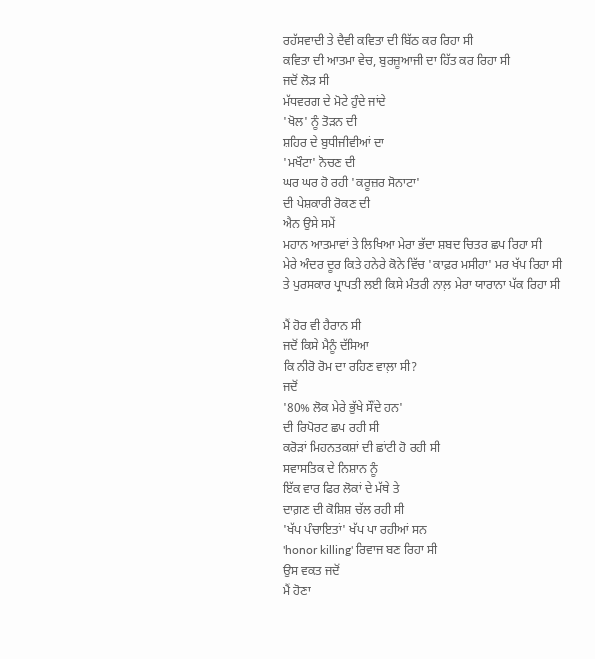ਰਹੱਸਵਾਦੀ ਤੇ ਦੈਵੀ ਕਵਿਤਾ ਦੀ ਬਿੱਠ ਕਰ ਰਿਹਾ ਸੀ
ਕਵਿਤਾ ਦੀ ਆਤਮਾ ਵੇਚ, ਬੁਰਜ਼ੂਆਜੀ ਦਾ ਹਿੱਤ ਕਰ ਰਿਹਾ ਸੀ
ਜਦੋਂ ਲੋੜ ਸੀ
ਮੱਧਵਰਗ ਦੇ ਮੋਟੇ ਹੁੰਦੇ ਜਾਂਦੇ
'ਖੋਲ' ਨੂੰ ਤੋੜਨ ਦੀ
ਸ਼ਹਿਰ ਦੇ ਬੁਧੀਜੀਵੀਆਂ ਦਾ
'ਮਖੌਟਾ' ਨੋਚਣ ਦੀ
ਘਰ ਘਰ ਹੋ ਰਹੀ 'ਕਰੂਜ਼ਰ ਸੋਨਾਟਾ'
ਦੀ ਪੇਸ਼ਕਾਰੀ ਰੋਕਣ ਦੀ
ਐਨ ਉਸੇ ਸਮੇਂ
ਮਹਾਨ ਆਤਮਾਵਾਂ ਤੇ ਲਿਖਿਆ ਮੇਰਾ ਭੱਦਾ ਸ਼ਬਦ ਚਿਤਰ ਛਪ ਰਿਹਾ ਸੀ
ਮੇਰੇ ਅੰਦਰ ਦੂਰ ਕਿਤੇ ਹਨੇਰੇ ਕੋਨੇ ਵਿੱਚ 'ਕਾਫ਼ਰ ਮਸੀਹਾ' ਮਰ ਖੱਪ ਰਿਹਾ ਸੀ
ਤੇ ਪੁਰਸਕਾਰ ਪ੍ਰਾਪਤੀ ਲਈ ਕਿਸੇ ਮੰਤਰੀ ਨਾਲ਼ ਮੇਰਾ ਯਾਰਾਨਾ ਪੱਕ ਰਿਹਾ ਸੀ

ਮੈਂ ਹੋਰ ਵੀ ਹੈਰਾਨ ਸੀ
ਜਦੋਂ ਕਿਸੇ ਮੈਨੂੰ ਦੱਸਿਆ
ਕਿ ਨੀਰੋ ਰੋਮ ਦਾ ਰਹਿਣ ਵਾਲ਼ਾ ਸੀ?
ਜਦੋਂ
'80% ਲੋਕ ਮੇਰੇ ਭੁੱਖੇ ਸੌਂਦੇ ਹਨ'
ਦੀ ਰਿਪੋਰਟ ਛਪ ਰਹੀ ਸੀ
ਕਰੋੜਾਂ ਮਿਹਨਤਕਸ਼ਾਂ ਦੀ ਛਾਂਟੀ ਹੋ ਰਹੀ ਸੀ
ਸਵਾਸਤਿਕ ਦੇ ਨਿਸ਼ਾਨ ਨੂੰ
ਇੱਕ ਵਾਰ ਫਿਰ ਲੋਕਾਂ ਦੇ ਮੱਥੇ ਤੇ
ਦਾਗ਼ਣ ਦੀ ਕੋਸ਼ਿਸ਼ ਚੱਲ ਰਹੀ ਸੀ
'ਖੱਪ ਪੰਚਾਇਤਾਂ' ਖੱਪ ਪਾ ਰਹੀਆਂ ਸਨ
'honor killing' ਰਿਵਾਜ ਬਣ ਰਿਹਾ ਸੀ
ਉਸ ਵਕਤ ਜਦੋਂ
ਮੈਂ ਹੋਣਾ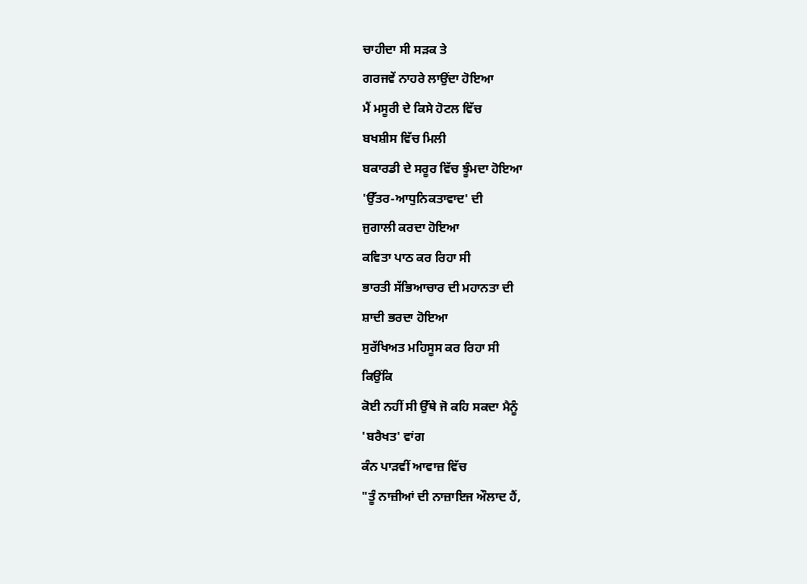ਚਾਹੀਦਾ ਸੀ ਸੜਕ ਤੇ
ਗਰਜਵੇਂ ਨਾਹਰੇ ਲਾਉਂਦਾ ਹੋਇਆ
ਮੈਂ ਮਸੂਰੀ ਦੇ ਕਿਸੇ ਹੋਟਲ ਵਿੱਚ
ਬਖਸ਼ੀਸ ਵਿੱਚ ਮਿਲੀ
ਬਕਾਰਡੀ ਦੇ ਸਰੂਰ ਵਿੱਚ ਝੂੰਮਦਾ ਹੋਇਆ
'ਉੱਤਰ-ਆਧੁਨਿਕਤਾਵਾਦ' ਦੀ
ਜੁਗਾਲੀ ਕਰਦਾ ਹੋਇਆ
ਕਵਿਤਾ ਪਾਠ ਕਰ ਰਿਹਾ ਸੀ
ਭਾਰਤੀ ਸੱਭਿਆਚਾਰ ਦੀ ਮਹਾਨਤਾ ਦੀ
ਸ਼ਾਦੀ ਭਰਦਾ ਹੋਇਆ
ਸੁਰੱਖਿਅਤ ਮਹਿਸੂਸ ਕਰ ਰਿਹਾ ਸੀ
ਕਿਉਂਕਿ
ਕੋਈ ਨਹੀਂ ਸੀ ਉੱਥੇ ਜੋ ਕਹਿ ਸਕਦਾ ਮੈਨੂੰ
'ਬਰੈਖਤ' ਵਾਂਗ
ਕੰਨ ਪਾੜਵੀਂ ਆਵਾਜ਼ ਵਿੱਚ
"ਤੂੰ ਨਾਜ਼ੀਆਂ ਦੀ ਨਾਜ਼ਾਇਜ ਔਲਾਦ ਹੈਂ,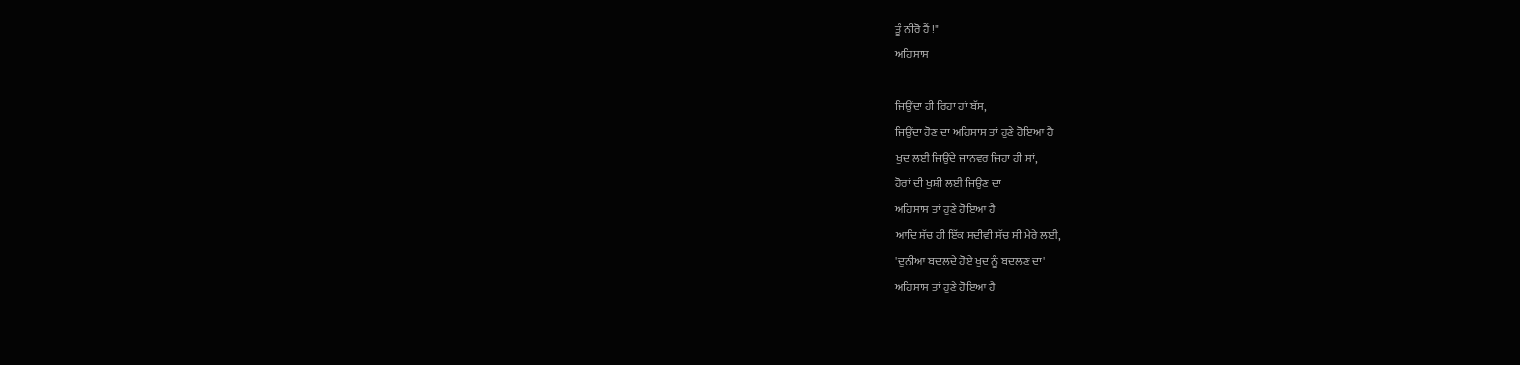ਤੂੰ ਨੀਰੋ ਹੈਂ !"
ਅਹਿਸਾਸ

ਜਿਉਂਦਾ ਹੀ ਰਿਹਾ ਹਾਂ ਬੱਸ,
ਜਿਉਂਦਾ ਹੋਣ ਦਾ ਅਹਿਸਾਸ ਤਾਂ ਹੁਣੇ ਹੋਇਆ ਹੈ
ਖੁਦ ਲਈ ਜਿਉਂਦੇ ਜਾਨਵਰ ਜਿਹਾ ਹੀ ਸਾਂ,
ਹੋਰਾਂ ਦੀ ਖੁਸ਼ੀ ਲਈ ਜਿਉਣ ਦਾ
ਅਹਿਸਾਸ ਤਾਂ ਹੁਣੇ ਹੋਇਆ ਹੈ
ਆਦਿ ਸੱਚ ਹੀ ਇੱਕ ਸਦੀਵੀ ਸੱਚ ਸੀ ਮੇਰੇ ਲਈ,
'ਦੁਨੀਆ ਬਦਲਦੇ ਹੋਏ ਖੁਦ ਨੂੰ ਬਦਲਣ ਦਾ'
ਅਹਿਸਾਸ ਤਾਂ ਹੁਣੇ ਹੋਇਆ ਹੈ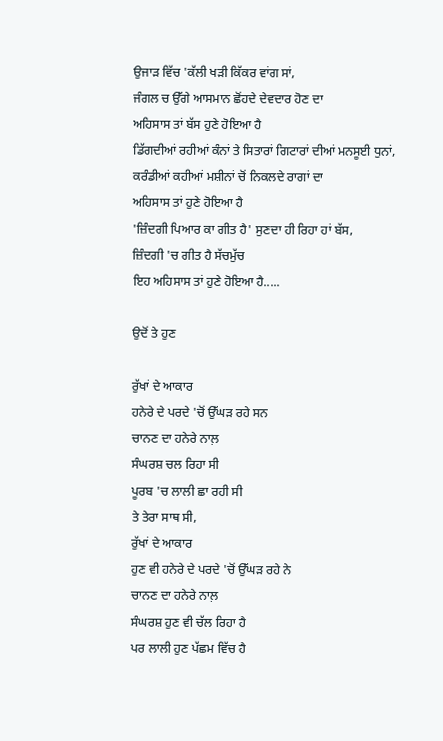ਉਜਾੜ ਵਿੱਚ 'ਕੱਲੀ ਖੜੀ ਕਿੱਕਰ ਵਾਂਗ ਸਾਂ,
ਜੰਗਲ ਚ ਉੱਗੇ ਆਸਮਾਨ ਛੋਂਹਦੇ ਦੇਵਦਾਰ ਹੋਣ ਦਾ
ਅਹਿਸਾਸ ਤਾਂ ਬੱਸ ਹੁਣੇ ਹੋਇਆ ਹੈ
ਡਿੱਗਦੀਆਂ ਰਹੀਆਂ ਕੰਨਾਂ ਤੇ ਸਿਤਾਰਾਂ ਗਿਟਾਰਾਂ ਦੀਆਂ ਮਨਸੂਈ ਧੁਨਾਂ,
ਕਰੰਡੀਆਂ ਕਹੀਆਂ ਮਸ਼ੀਨਾਂ ਚੋਂ ਨਿਕਲਦੇ ਰਾਗਾਂ ਦਾ
ਅਹਿਸਾਸ ਤਾਂ ਹੁਣੇ ਹੋਇਆ ਹੈ
'ਜ਼ਿੰਦਗੀ ਪਿਆਰ ਕਾ ਗੀਤ ਹੈ' ਸੁਣਦਾ ਹੀ ਰਿਹਾ ਹਾਂ ਬੱਸ,
ਜ਼ਿੰਦਗੀ 'ਚ ਗੀਤ ਹੈ ਸੱਚਮੁੱਚ
ਇਹ ਅਹਿਸਾਸ ਤਾਂ ਹੁਣੇ ਹੋਇਆ ਹੈ.....

ਉਦੋਂ ਤੇ ਹੁਣ

ਰੁੱਖਾਂ ਦੇ ਆਕਾਰ
ਹਨੇਰੇ ਦੇ ਪਰਦੇ 'ਚੋਂ ਉੱਘੜ ਰਹੇ ਸਨ
ਚਾਨਣ ਦਾ ਹਨੇਰੇ ਨਾਲ਼
ਸੰਘਰਸ਼ ਚਲ ਰਿਹਾ ਸੀ
ਪੂਰਬ 'ਚ ਲਾਲੀ ਛਾ ਰਹੀ ਸੀ
ਤੇ ਤੇਰਾ ਸਾਥ ਸੀ,
ਰੁੱਖਾਂ ਦੇ ਆਕਾਰ
ਹੁਣ ਵੀ ਹਨੇਰੇ ਦੇ ਪਰਦੇ 'ਚੋਂ ਉੱਘੜ ਰਹੇ ਨੇ
ਚਾਨਣ ਦਾ ਹਨੇਰੇ ਨਾਲ਼
ਸੰਘਰਸ਼ ਹੁਣ ਵੀ ਚੱਲ ਰਿਹਾ ਹੈ
ਪਰ ਲਾਲੀ ਹੁਣ ਪੱਛਮ ਵਿੱਚ ਹੈ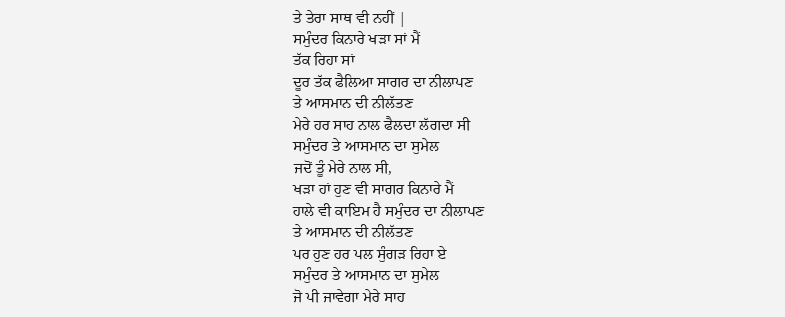ਤੇ ਤੇਰਾ ਸਾਥ ਵੀ ਨਹੀਂ |
ਸਮੁੰਦਰ ਕਿਨਾਰੇ ਖੜਾ ਸਾਂ ਮੈਂ
ਤੱਕ ਰਿਹਾ ਸਾਂ
ਦੂਰ ਤੱਕ ਫੈਲਿਆ ਸਾਗਰ ਦਾ ਨੀਲਾਪਣ
ਤੇ ਆਸਮਾਨ ਦੀ ਨੀਲੱਤਣ
ਮੇਰੇ ਹਰ ਸਾਹ ਨਾਲ ਫੈਲਦਾ ਲੱਗਦਾ ਸੀ
ਸਮੁੰਦਰ ਤੇ ਆਸਮਾਨ ਦਾ ਸੁਮੇਲ
ਜਦੋਂ ਤੂੰ ਮੇਰੇ ਨਾਲ ਸੀ,
ਖੜਾ ਹਾਂ ਹੁਣ ਵੀ ਸਾਗਰ ਕਿਨਾਰੇ ਮੈਂ
ਹਾਲੇ ਵੀ ਕਾਇਮ ਹੈ ਸਮੁੰਦਰ ਦਾ ਨੀਲਾਪਣ
ਤੇ ਆਸਮਾਨ ਦੀ ਨੀਲੱਤਣ
ਪਰ ਹੁਣ ਹਰ ਪਲ ਸੁੰਗੜ ਰਿਹਾ ਏ
ਸਮੁੰਦਰ ਤੇ ਆਸਮਾਨ ਦਾ ਸੁਮੇਲ
ਜੋ ਪੀ ਜਾਵੇਗਾ ਮੇਰੇ ਸਾਹ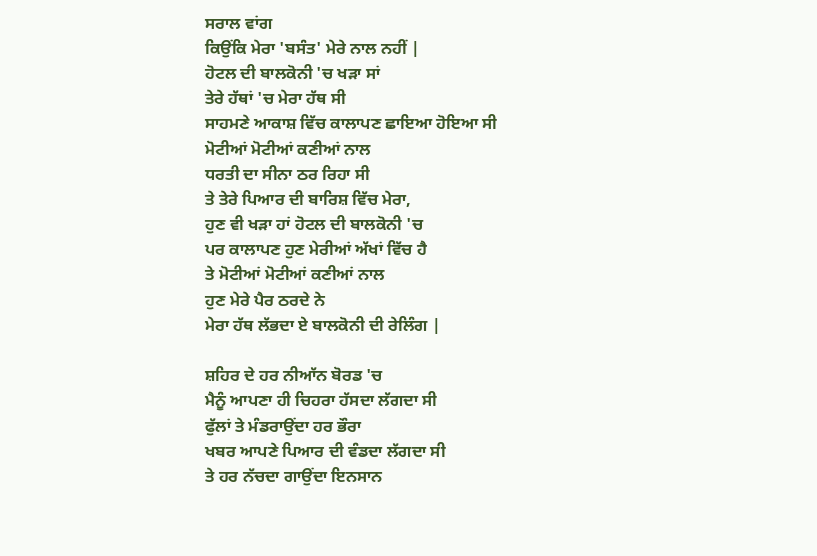ਸਰਾਲ ਵਾਂਗ
ਕਿਉਂਕਿ ਮੇਰਾ 'ਬਸੰਤ' ਮੇਰੇ ਨਾਲ ਨਹੀਂ |
ਹੋਟਲ ਦੀ ਬਾਲਕੋਨੀ 'ਚ ਖੜਾ ਸਾਂ
ਤੇਰੇ ਹੱਥਾਂ 'ਚ ਮੇਰਾ ਹੱਥ ਸੀ
ਸਾਹਮਣੇ ਆਕਾਸ਼ ਵਿੱਚ ਕਾਲਾਪਣ ਛਾਇਆ ਹੋਇਆ ਸੀ
ਮੋਟੀਆਂ ਮੋਟੀਆਂ ਕਣੀਆਂ ਨਾਲ
ਧਰਤੀ ਦਾ ਸੀਨਾ ਠਰ ਰਿਹਾ ਸੀ
ਤੇ ਤੇਰੇ ਪਿਆਰ ਦੀ ਬਾਰਿਸ਼ ਵਿੱਚ ਮੇਰਾ,
ਹੁਣ ਵੀ ਖੜਾ ਹਾਂ ਹੋਟਲ ਦੀ ਬਾਲਕੋਨੀ 'ਚ
ਪਰ ਕਾਲਾਪਣ ਹੁਣ ਮੇਰੀਆਂ ਅੱਖਾਂ ਵਿੱਚ ਹੈ
ਤੇ ਮੋਟੀਆਂ ਮੋਟੀਆਂ ਕਣੀਆਂ ਨਾਲ
ਹੁਣ ਮੇਰੇ ਪੈਰ ਠਰਦੇ ਨੇ
ਮੇਰਾ ਹੱਥ ਲੱਭਦਾ ਏ ਬਾਲਕੋਨੀ ਦੀ ਰੇਲਿੰਗ |

ਸ਼ਹਿਰ ਦੇ ਹਰ ਨੀਆੱਨ ਬੋਰਡ 'ਚ
ਮੈਨੂੰ ਆਪਣਾ ਹੀ ਚਿਹਰਾ ਹੱਸਦਾ ਲੱਗਦਾ ਸੀ
ਫੁੱਲਾਂ ਤੇ ਮੰਡਰਾਉਂਦਾ ਹਰ ਭੌਰਾ
ਖਬਰ ਆਪਣੇ ਪਿਆਰ ਦੀ ਵੰਡਦਾ ਲੱਗਦਾ ਸੀ
ਤੇ ਹਰ ਨੱਚਦਾ ਗਾਉਂਦਾ ਇਨਸਾਨ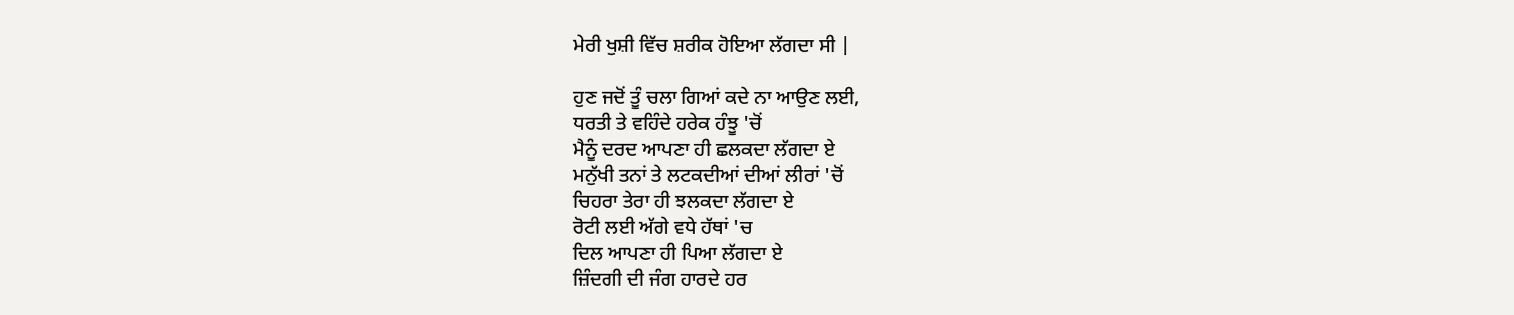ਮੇਰੀ ਖੁਸ਼ੀ ਵਿੱਚ ਸ਼ਰੀਕ ਹੋਇਆ ਲੱਗਦਾ ਸੀ |

ਹੁਣ ਜਦੋਂ ਤੂੰ ਚਲਾ ਗਿਆਂ ਕਦੇ ਨਾ ਆਉਣ ਲਈ,
ਧਰਤੀ ਤੇ ਵਹਿੰਦੇ ਹਰੇਕ ਹੰਝੂ 'ਚੋਂ
ਮੈਨੂੰ ਦਰਦ ਆਪਣਾ ਹੀ ਛਲਕਦਾ ਲੱਗਦਾ ਏ
ਮਨੁੱਖੀ ਤਨਾਂ ਤੇ ਲਟਕਦੀਆਂ ਦੀਆਂ ਲੀਰਾਂ 'ਚੋਂ
ਚਿਹਰਾ ਤੇਰਾ ਹੀ ਝਲਕਦਾ ਲੱਗਦਾ ਏ
ਰੋਟੀ ਲਈ ਅੱਗੇ ਵਧੇ ਹੱਥਾਂ 'ਚ
ਦਿਲ ਆਪਣਾ ਹੀ ਪਿਆ ਲੱਗਦਾ ਏ
ਜ਼ਿੰਦਗੀ ਦੀ ਜੰਗ ਹਾਰਦੇ ਹਰ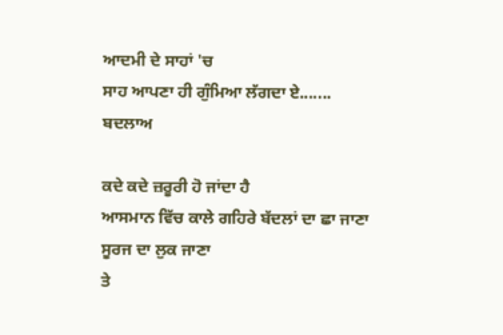ਆਦਮੀ ਦੇ ਸਾਹਾਂ 'ਚ
ਸਾਹ ਆਪਣਾ ਹੀ ਗੁੰਮਿਆ ਲੱਗਦਾ ਏ.......
ਬਦਲਾਅ

ਕਦੇ ਕਦੇ ਜ਼ਰੂਰੀ ਹੋ ਜਾਂਦਾ ਹੈ
ਆਸਮਾਨ ਵਿੱਚ ਕਾਲੇ ਗਹਿਰੇ ਬੱਦਲਾਂ ਦਾ ਛਾ ਜਾਣਾ
ਸੂਰਜ ਦਾ ਲੁਕ ਜਾਣਾ
ਤੇ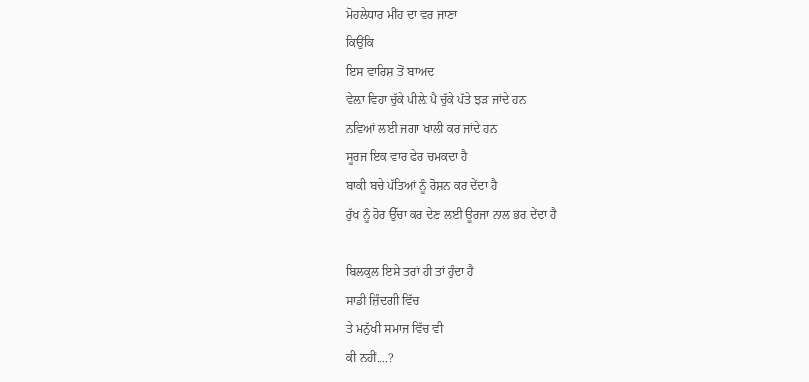ਮੋਹਲੇਧਾਰ ਮੀਂਹ ਦਾ ਵਰ ਜਾਣਾ
ਕਿਉਂਕਿ
ਇਸ ਵਾਰਿਸ਼ ਤੋਂ ਬਾਅਦ
ਵੇਲ਼ਾ ਵਿਹਾ ਚੁੱਕੇ ਪੀਲ਼ੇ ਪੈ ਚੁੱਕੇ ਪੱਤੇ ਝੜ ਜਾਂਦੇ ਹਨ
ਨਵਿਆਂ ਲਈ ਜਗਾ ਖਾਲੀ ਕਰ ਜਾਂਦੇ ਹਨ
ਸੂਰਜ ਇਕ ਵਾਰ ਫੇਰ ਚਮਕਦਾ ਹੈ
ਬਾਕੀ ਬਚੇ ਪੱਤਿਆਂ ਨੂੰ ਰੋਸ਼ਨ ਕਰ ਦੇਂਦਾ ਹੈ
ਰੁੱਖ ਨੂੰ ਹੋਰ ਉੱਚਾ ਕਰ ਦੇਣ ਲਈ ਊਰਜਾ ਨਾਲ ਭਰ ਦੇਂਦਾ ਹੈ

ਬਿਲਕੁਲ ਇਸੇ ਤਰਾਂ ਹੀ ਤਾਂ ਹੁੰਦਾ ਹੈ
ਸਾਡੀ ਜ਼ਿੰਦਗੀ ਵਿੱਚ
ਤੇ ਮਨੁੱਖੀ ਸਮਾਜ ਵਿੱਚ ਵੀ
ਕੀ ਨਹੀਂ....?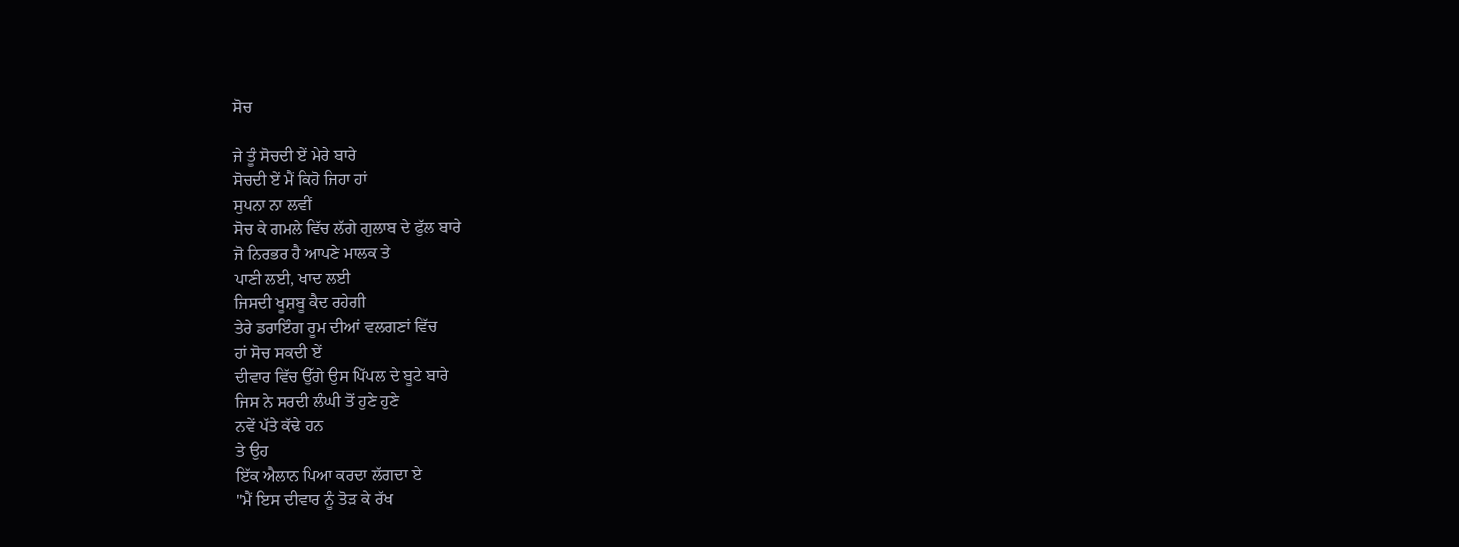ਸੋਚ

ਜੇ ਤੂੰ ਸੋਚਦੀ ਏਂ ਮੇਰੇ ਬਾਰੇ
ਸੋਚਦੀ ਏਂ ਮੈਂ ਕਿਹੋ ਜਿਹਾ ਹਾਂ
ਸੁਪਨਾ ਨਾ ਲਵੀਂ
ਸੋਚ ਕੇ ਗਮਲੇ ਵਿੱਚ ਲੱਗੇ ਗੁਲਾਬ ਦੇ ਫੁੱਲ ਬਾਰੇ
ਜੋ ਨਿਰਭਰ ਹੈ ਆਪਣੇ ਮਾਲਕ ਤੇ
ਪਾਣੀ ਲਈ, ਖਾਦ ਲਈ
ਜਿਸਦੀ ਖੂਸ਼ਬੂ ਕੈਦ ਰਹੇਗੀ
ਤੇਰੇ ਡਰਾਇੰਗ ਰੂਮ ਦੀਆਂ ਵਲਗਣਾਂ ਵਿੱਚ
ਹਾਂ ਸੋਚ ਸਕਦੀ ਏਂ
ਦੀਵਾਰ ਵਿੱਚ ਉੱਗੇ ਉਸ ਪਿੱਪਲ ਦੇ ਬੂਟੇ ਬਾਰੇ
ਜਿਸ ਨੇ ਸਰਦੀ ਲੰਘੀ ਤੋਂ ਹੁਣੇ ਹੁਣੇ
ਨਵੇਂ ਪੱਤੇ ਕੱਢੇ ਹਨ
ਤੇ ਉਹ
ਇੱਕ ਐਲਾਨ ਪਿਆ ਕਰਦਾ ਲੱਗਦਾ ਏ
"ਮੈਂ ਇਸ ਦੀਵਾਰ ਨੂੰ ਤੋੜ ਕੇ ਰੱਖ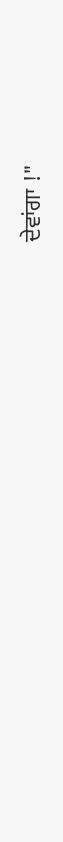ਦੇਵਾਂਗਾ !"